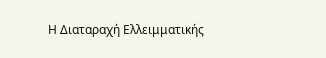Η Διαταραχή Ελλειμματικής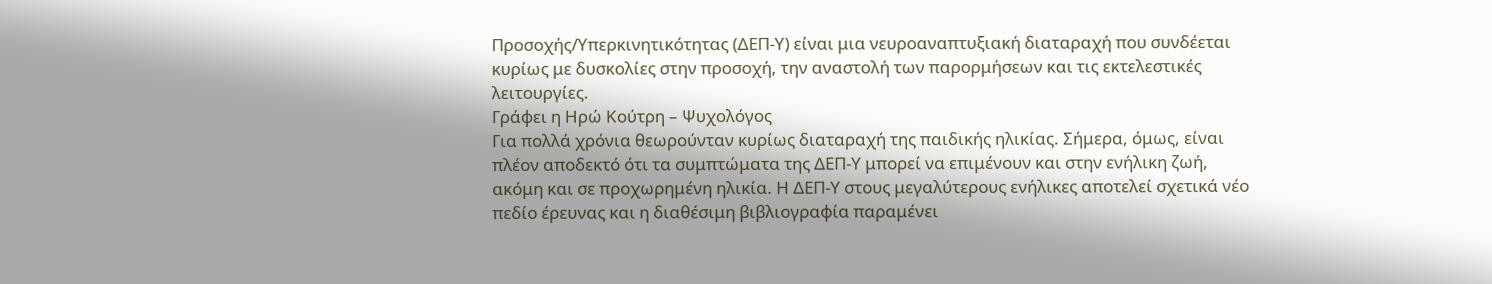Προσοχής/Υπερκινητικότητας (ΔΕΠ-Υ) είναι μια νευροαναπτυξιακή διαταραχή που συνδέεται κυρίως με δυσκολίες στην προσοχή, την αναστολή των παρορμήσεων και τις εκτελεστικές λειτουργίες.
Γράφει η Ηρώ Κούτρη – Ψυχολόγος
Για πολλά χρόνια θεωρούνταν κυρίως διαταραχή της παιδικής ηλικίας. Σήμερα, όμως, είναι πλέον αποδεκτό ότι τα συμπτώματα της ΔΕΠ-Υ μπορεί να επιμένουν και στην ενήλικη ζωή, ακόμη και σε προχωρημένη ηλικία. Η ΔΕΠ-Υ στους μεγαλύτερους ενήλικες αποτελεί σχετικά νέο πεδίο έρευνας και η διαθέσιμη βιβλιογραφία παραμένει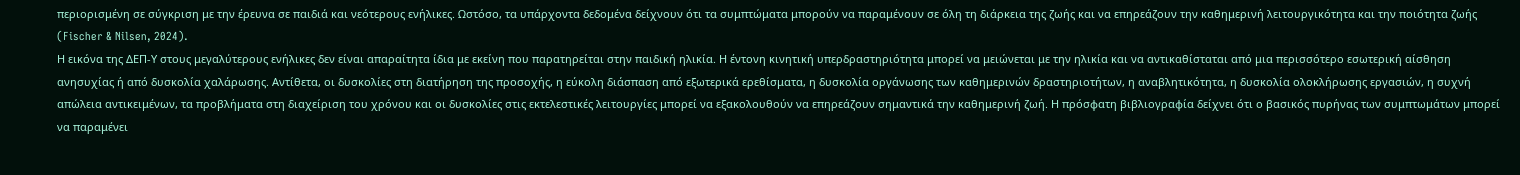περιορισμένη σε σύγκριση με την έρευνα σε παιδιά και νεότερους ενήλικες. Ωστόσο, τα υπάρχοντα δεδομένα δείχνουν ότι τα συμπτώματα μπορούν να παραμένουν σε όλη τη διάρκεια της ζωής και να επηρεάζουν την καθημερινή λειτουργικότητα και την ποιότητα ζωής (Fischer & Nilsen, 2024).
Η εικόνα της ΔΕΠ-Υ στους μεγαλύτερους ενήλικες δεν είναι απαραίτητα ίδια με εκείνη που παρατηρείται στην παιδική ηλικία. Η έντονη κινητική υπερδραστηριότητα μπορεί να μειώνεται με την ηλικία και να αντικαθίσταται από μια περισσότερο εσωτερική αίσθηση ανησυχίας ή από δυσκολία χαλάρωσης. Αντίθετα, οι δυσκολίες στη διατήρηση της προσοχής, η εύκολη διάσπαση από εξωτερικά ερεθίσματα, η δυσκολία οργάνωσης των καθημερινών δραστηριοτήτων, η αναβλητικότητα, η δυσκολία ολοκλήρωσης εργασιών, η συχνή απώλεια αντικειμένων, τα προβλήματα στη διαχείριση του χρόνου και οι δυσκολίες στις εκτελεστικές λειτουργίες μπορεί να εξακολουθούν να επηρεάζουν σημαντικά την καθημερινή ζωή. Η πρόσφατη βιβλιογραφία δείχνει ότι ο βασικός πυρήνας των συμπτωμάτων μπορεί να παραμένει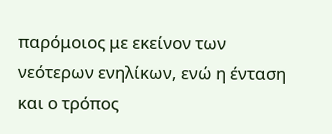παρόμοιος με εκείνον των νεότερων ενηλίκων, ενώ η ένταση και ο τρόπος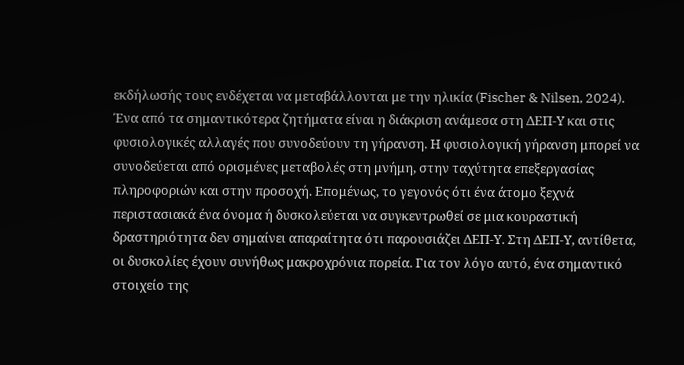εκδήλωσής τους ενδέχεται να μεταβάλλονται με την ηλικία (Fischer & Nilsen, 2024).
Ένα από τα σημαντικότερα ζητήματα είναι η διάκριση ανάμεσα στη ΔΕΠ-Υ και στις φυσιολογικές αλλαγές που συνοδεύουν τη γήρανση. Η φυσιολογική γήρανση μπορεί να συνοδεύεται από ορισμένες μεταβολές στη μνήμη, στην ταχύτητα επεξεργασίας πληροφοριών και στην προσοχή. Επομένως, το γεγονός ότι ένα άτομο ξεχνά περιστασιακά ένα όνομα ή δυσκολεύεται να συγκεντρωθεί σε μια κουραστική δραστηριότητα δεν σημαίνει απαραίτητα ότι παρουσιάζει ΔΕΠ-Υ. Στη ΔΕΠ-Υ, αντίθετα, οι δυσκολίες έχουν συνήθως μακροχρόνια πορεία. Για τον λόγο αυτό, ένα σημαντικό στοιχείο της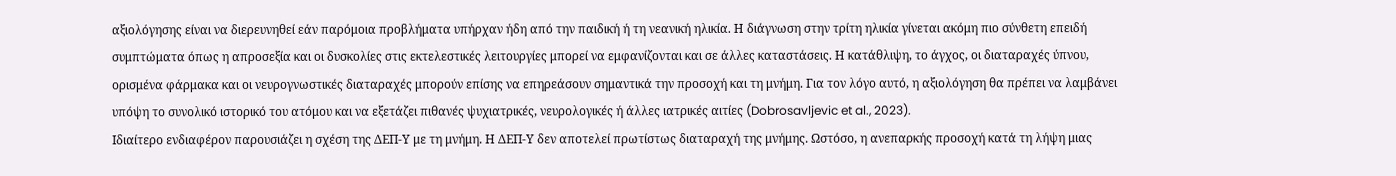αξιολόγησης είναι να διερευνηθεί εάν παρόμοια προβλήματα υπήρχαν ήδη από την παιδική ή τη νεανική ηλικία. Η διάγνωση στην τρίτη ηλικία γίνεται ακόμη πιο σύνθετη επειδή συμπτώματα όπως η απροσεξία και οι δυσκολίες στις εκτελεστικές λειτουργίες μπορεί να εμφανίζονται και σε άλλες καταστάσεις. Η κατάθλιψη, το άγχος, οι διαταραχές ύπνου, ορισμένα φάρμακα και οι νευρογνωστικές διαταραχές μπορούν επίσης να επηρεάσουν σημαντικά την προσοχή και τη μνήμη. Για τον λόγο αυτό, η αξιολόγηση θα πρέπει να λαμβάνει υπόψη το συνολικό ιστορικό του ατόμου και να εξετάζει πιθανές ψυχιατρικές, νευρολογικές ή άλλες ιατρικές αιτίες (Dobrosavljevic et al., 2023).
Ιδιαίτερο ενδιαφέρον παρουσιάζει η σχέση της ΔΕΠ-Υ με τη μνήμη. Η ΔΕΠ-Υ δεν αποτελεί πρωτίστως διαταραχή της μνήμης. Ωστόσο, η ανεπαρκής προσοχή κατά τη λήψη μιας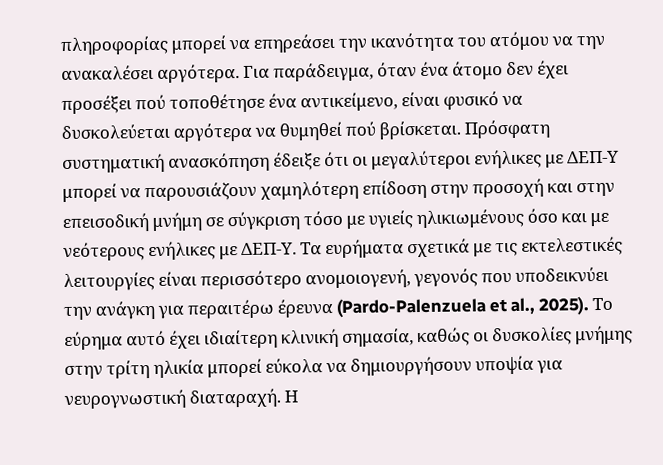πληροφορίας μπορεί να επηρεάσει την ικανότητα του ατόμου να την ανακαλέσει αργότερα. Για παράδειγμα, όταν ένα άτομο δεν έχει προσέξει πού τοποθέτησε ένα αντικείμενο, είναι φυσικό να δυσκολεύεται αργότερα να θυμηθεί πού βρίσκεται. Πρόσφατη συστηματική ανασκόπηση έδειξε ότι οι μεγαλύτεροι ενήλικες με ΔΕΠ-Υ μπορεί να παρουσιάζουν χαμηλότερη επίδοση στην προσοχή και στην επεισοδική μνήμη σε σύγκριση τόσο με υγιείς ηλικιωμένους όσο και με νεότερους ενήλικες με ΔΕΠ-Υ. Τα ευρήματα σχετικά με τις εκτελεστικές λειτουργίες είναι περισσότερο ανομοιογενή, γεγονός που υποδεικνύει την ανάγκη για περαιτέρω έρευνα (Pardo-Palenzuela et al., 2025). Το εύρημα αυτό έχει ιδιαίτερη κλινική σημασία, καθώς οι δυσκολίες μνήμης στην τρίτη ηλικία μπορεί εύκολα να δημιουργήσουν υποψία για νευρογνωστική διαταραχή. Η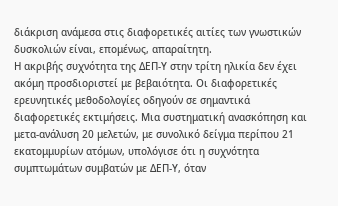διάκριση ανάμεσα στις διαφορετικές αιτίες των γνωστικών δυσκολιών είναι, επομένως, απαραίτητη.
Η ακριβής συχνότητα της ΔΕΠ-Υ στην τρίτη ηλικία δεν έχει ακόμη προσδιοριστεί με βεβαιότητα. Οι διαφορετικές ερευνητικές μεθοδολογίες οδηγούν σε σημαντικά διαφορετικές εκτιμήσεις. Μια συστηματική ανασκόπηση και μετα-ανάλυση 20 μελετών, με συνολικό δείγμα περίπου 21 εκατομμυρίων ατόμων, υπολόγισε ότι η συχνότητα συμπτωμάτων συμβατών με ΔΕΠ-Υ, όταν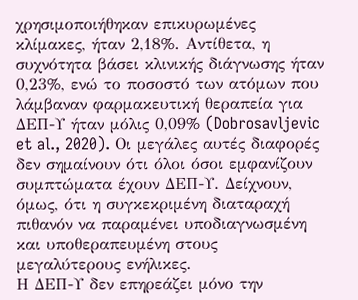χρησιμοποιήθηκαν επικυρωμένες κλίμακες, ήταν 2,18%. Αντίθετα, η συχνότητα βάσει κλινικής διάγνωσης ήταν 0,23%, ενώ το ποσοστό των ατόμων που λάμβαναν φαρμακευτική θεραπεία για ΔΕΠ-Υ ήταν μόλις 0,09% (Dobrosavljevic et al., 2020). Οι μεγάλες αυτές διαφορές δεν σημαίνουν ότι όλοι όσοι εμφανίζουν συμπτώματα έχουν ΔΕΠ-Υ. Δείχνουν, όμως, ότι η συγκεκριμένη διαταραχή πιθανόν να παραμένει υποδιαγνωσμένη και υποθεραπευμένη στους μεγαλύτερους ενήλικες.
Η ΔΕΠ-Υ δεν επηρεάζει μόνο την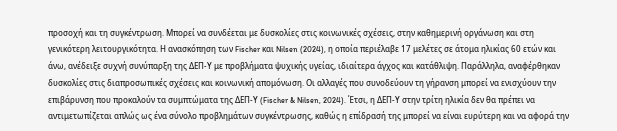προσοχή και τη συγκέντρωση. Μπορεί να συνδέεται με δυσκολίες στις κοινωνικές σχέσεις, στην καθημερινή οργάνωση και στη γενικότερη λειτουργικότητα. Η ανασκόπηση των Fischer και Nilsen (2024), η οποία περιέλαβε 17 μελέτες σε άτομα ηλικίας 60 ετών και άνω, ανέδειξε συχνή συνύπαρξη της ΔΕΠ-Υ με προβλήματα ψυχικής υγείας, ιδιαίτερα άγχος και κατάθλιψη. Παράλληλα, αναφέρθηκαν δυσκολίες στις διαπροσωπικές σχέσεις και κοινωνική απομόνωση. Οι αλλαγές που συνοδεύουν τη γήρανση μπορεί να ενισχύουν την επιβάρυνση που προκαλούν τα συμπτώματα της ΔΕΠ-Υ (Fischer & Nilsen, 2024). Έτσι, η ΔΕΠ-Υ στην τρίτη ηλικία δεν θα πρέπει να αντιμετωπίζεται απλώς ως ένα σύνολο προβλημάτων συγκέντρωσης, καθώς η επίδρασή της μπορεί να είναι ευρύτερη και να αφορά την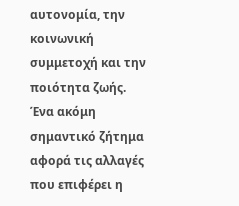αυτονομία, την κοινωνική συμμετοχή και την ποιότητα ζωής.
Ένα ακόμη σημαντικό ζήτημα αφορά τις αλλαγές που επιφέρει η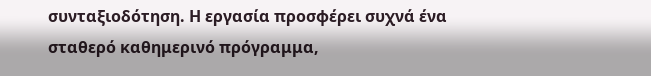συνταξιοδότηση. Η εργασία προσφέρει συχνά ένα σταθερό καθημερινό πρόγραμμα,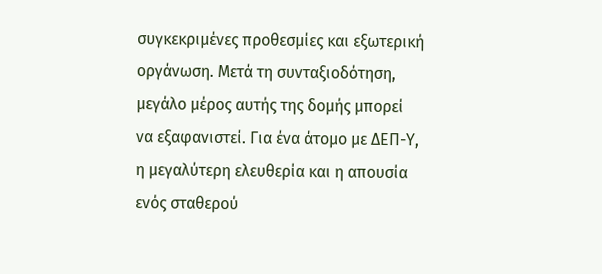συγκεκριμένες προθεσμίες και εξωτερική οργάνωση. Μετά τη συνταξιοδότηση, μεγάλο μέρος αυτής της δομής μπορεί να εξαφανιστεί. Για ένα άτομο με ΔΕΠ-Υ, η μεγαλύτερη ελευθερία και η απουσία ενός σταθερού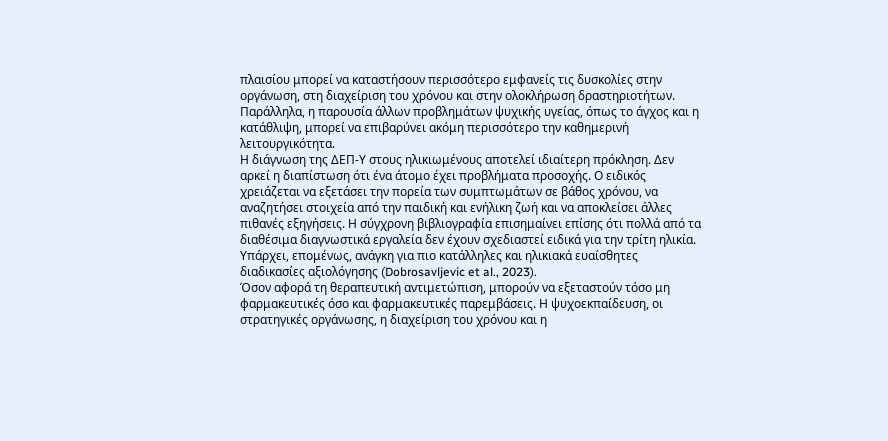πλαισίου μπορεί να καταστήσουν περισσότερο εμφανείς τις δυσκολίες στην οργάνωση, στη διαχείριση του χρόνου και στην ολοκλήρωση δραστηριοτήτων. Παράλληλα, η παρουσία άλλων προβλημάτων ψυχικής υγείας, όπως το άγχος και η κατάθλιψη, μπορεί να επιβαρύνει ακόμη περισσότερο την καθημερινή λειτουργικότητα.
Η διάγνωση της ΔΕΠ-Υ στους ηλικιωμένους αποτελεί ιδιαίτερη πρόκληση. Δεν αρκεί η διαπίστωση ότι ένα άτομο έχει προβλήματα προσοχής. Ο ειδικός χρειάζεται να εξετάσει την πορεία των συμπτωμάτων σε βάθος χρόνου, να αναζητήσει στοιχεία από την παιδική και ενήλικη ζωή και να αποκλείσει άλλες πιθανές εξηγήσεις. Η σύγχρονη βιβλιογραφία επισημαίνει επίσης ότι πολλά από τα διαθέσιμα διαγνωστικά εργαλεία δεν έχουν σχεδιαστεί ειδικά για την τρίτη ηλικία. Υπάρχει, επομένως, ανάγκη για πιο κατάλληλες και ηλικιακά ευαίσθητες διαδικασίες αξιολόγησης (Dobrosavljevic et al., 2023).
Όσον αφορά τη θεραπευτική αντιμετώπιση, μπορούν να εξεταστούν τόσο μη φαρμακευτικές όσο και φαρμακευτικές παρεμβάσεις. Η ψυχοεκπαίδευση, οι στρατηγικές οργάνωσης, η διαχείριση του χρόνου και η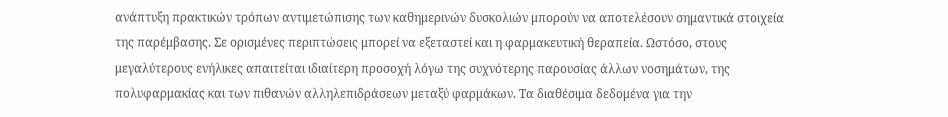ανάπτυξη πρακτικών τρόπων αντιμετώπισης των καθημερινών δυσκολιών μπορούν να αποτελέσουν σημαντικά στοιχεία της παρέμβασης. Σε ορισμένες περιπτώσεις μπορεί να εξεταστεί και η φαρμακευτική θεραπεία. Ωστόσο, στους μεγαλύτερους ενήλικες απαιτείται ιδιαίτερη προσοχή λόγω της συχνότερης παρουσίας άλλων νοσημάτων, της πολυφαρμακίας και των πιθανών αλληλεπιδράσεων μεταξύ φαρμάκων. Τα διαθέσιμα δεδομένα για την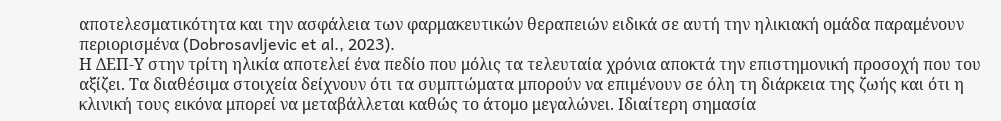αποτελεσματικότητα και την ασφάλεια των φαρμακευτικών θεραπειών ειδικά σε αυτή την ηλικιακή ομάδα παραμένουν περιορισμένα (Dobrosavljevic et al., 2023).
Η ΔΕΠ-Υ στην τρίτη ηλικία αποτελεί ένα πεδίο που μόλις τα τελευταία χρόνια αποκτά την επιστημονική προσοχή που του αξίζει. Τα διαθέσιμα στοιχεία δείχνουν ότι τα συμπτώματα μπορούν να επιμένουν σε όλη τη διάρκεια της ζωής και ότι η κλινική τους εικόνα μπορεί να μεταβάλλεται καθώς το άτομο μεγαλώνει. Ιδιαίτερη σημασία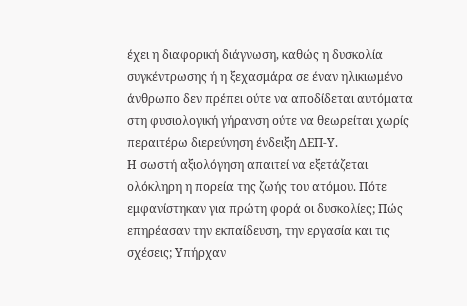έχει η διαφορική διάγνωση, καθώς η δυσκολία συγκέντρωσης ή η ξεχασμάρα σε έναν ηλικιωμένο άνθρωπο δεν πρέπει ούτε να αποδίδεται αυτόματα στη φυσιολογική γήρανση ούτε να θεωρείται χωρίς περαιτέρω διερεύνηση ένδειξη ΔΕΠ-Υ.
Η σωστή αξιολόγηση απαιτεί να εξετάζεται ολόκληρη η πορεία της ζωής του ατόμου. Πότε εμφανίστηκαν για πρώτη φορά οι δυσκολίες; Πώς επηρέασαν την εκπαίδευση, την εργασία και τις σχέσεις; Υπήρχαν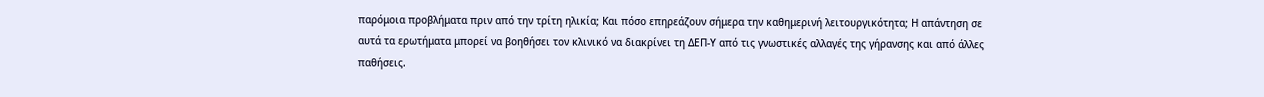παρόμοια προβλήματα πριν από την τρίτη ηλικία; Και πόσο επηρεάζουν σήμερα την καθημερινή λειτουργικότητα; Η απάντηση σε αυτά τα ερωτήματα μπορεί να βοηθήσει τον κλινικό να διακρίνει τη ΔΕΠ-Υ από τις γνωστικές αλλαγές της γήρανσης και από άλλες παθήσεις.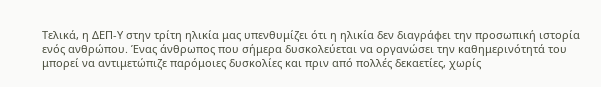Τελικά, η ΔΕΠ-Υ στην τρίτη ηλικία μας υπενθυμίζει ότι η ηλικία δεν διαγράφει την προσωπική ιστορία ενός ανθρώπου. Ένας άνθρωπος που σήμερα δυσκολεύεται να οργανώσει την καθημερινότητά του μπορεί να αντιμετώπιζε παρόμοιες δυσκολίες και πριν από πολλές δεκαετίες, χωρίς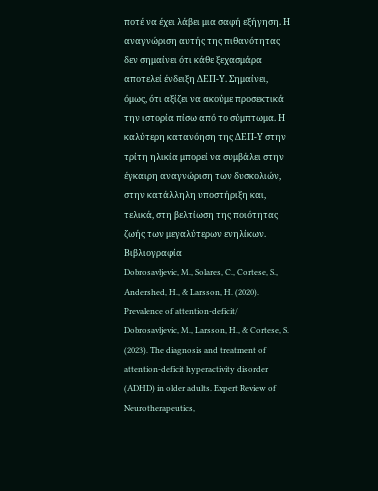ποτέ να έχει λάβει μια σαφή εξήγηση. Η αναγνώριση αυτής της πιθανότητας δεν σημαίνει ότι κάθε ξεχασμάρα αποτελεί ένδειξη ΔΕΠ-Υ. Σημαίνει, όμως, ότι αξίζει να ακούμε προσεκτικά την ιστορία πίσω από το σύμπτωμα. Η καλύτερη κατανόηση της ΔΕΠ-Υ στην τρίτη ηλικία μπορεί να συμβάλει στην έγκαιρη αναγνώριση των δυσκολιών, στην κατάλληλη υποστήριξη και, τελικά, στη βελτίωση της ποιότητας ζωής των μεγαλύτερων ενηλίκων.
Βιβλιογραφία
Dobrosavljevic, M., Solares, C., Cortese, S., Andershed, H., & Larsson, H. (2020). Prevalence of attention-deficit/
Dobrosavljevic, M., Larsson, H., & Cortese, S. (2023). The diagnosis and treatment of attention-deficit hyperactivity disorder (ADHD) in older adults. Expert Review of Neurotherapeutics,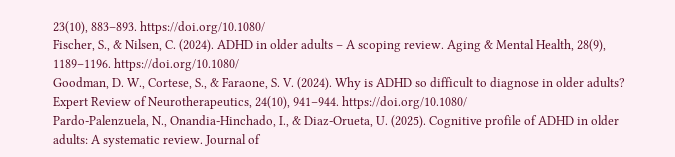23(10), 883–893. https://doi.org/10.1080/
Fischer, S., & Nilsen, C. (2024). ADHD in older adults – A scoping review. Aging & Mental Health, 28(9), 1189–1196. https://doi.org/10.1080/
Goodman, D. W., Cortese, S., & Faraone, S. V. (2024). Why is ADHD so difficult to diagnose in older adults? Expert Review of Neurotherapeutics, 24(10), 941–944. https://doi.org/10.1080/
Pardo-Palenzuela, N., Onandia-Hinchado, I., & Diaz-Orueta, U. (2025). Cognitive profile of ADHD in older adults: A systematic review. Journal of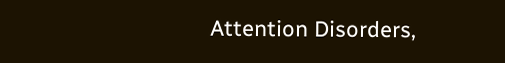Attention Disorders,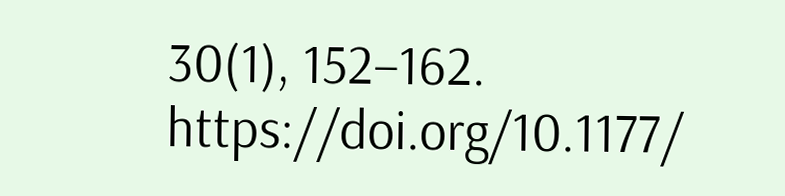30(1), 152–162. https://doi.org/10.1177/